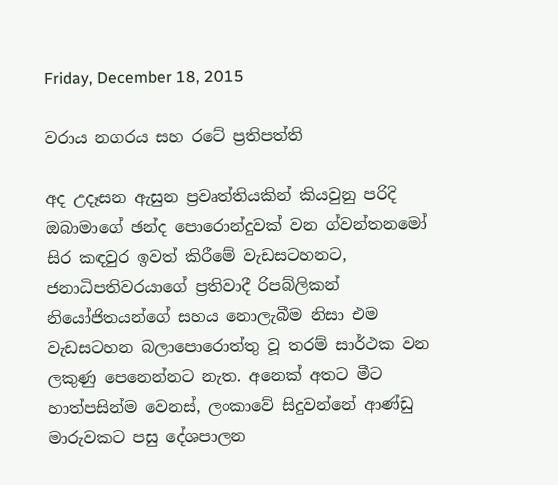Friday, December 18, 2015

වරාය නගරය සහ රටේ ප්‍රතිපත්ති

අද උදෑසන ඇසුන ප්‍රවෘත්තියකින් කියවුනු පරිදි ඔබාමාගේ ඡන්ද පොරොන්දුවක් වන ග්වන්තනමෝ සිර කඳවුර ඉවත් කිරීමේ වැඩසටහනට, ජනාධිපතිවරයාගේ ප්‍රතිවාදී රිපබ්ලිකන් නියෝජිතයන්ගේ සහය නොලැබීම නිසා එම වැඩසටහන බලාපොරොත්තු වූ තරම් සාර්ථක වන ලකුණු පෙනෙන්නට නැත. අනෙක් අතට මීට හාත්පසින්ම වෙනස්, ලංකාවේ සිදුවන්නේ ආණ්ඩු මාරුවකට පසු දේශපාලන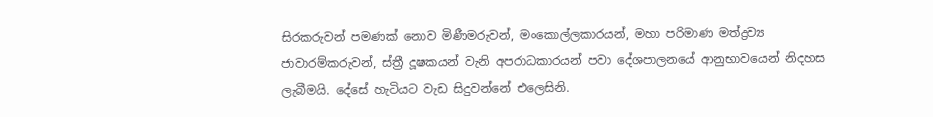සිරකරුවන් පමණක් නොව මිණීමරුවන්, මංකොල්ලකාරයන්, මහා පරිමාණ මත්ද්‍රව්‍ය ජාවාරම්කරුවන්, ස්ත්‍රී දූෂකයන් වැනි අපරාධකාරයන් පවා දේශපාලනයේ ආනුභාවයෙන් නිදහස ලැබීමයි. දේසේ හැටියට වැඩ සිදුවන්නේ එලෙසිනි.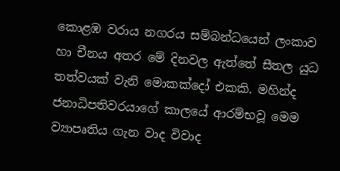කොළඹ වරාය නගරය සම්බන්ධයෙන් ලංකාව හා චීනය අතර මේ දිනවල ඇත්තේ සීතල යුධ තත්වයක් වැනි මොකක්දෝ එකකි. මහින්ද ජනාධිපතිවරයාගේ කාලයේ ආරම්භවූ මෙම ව්‍යාපෘතිය ගැන වාද විවාද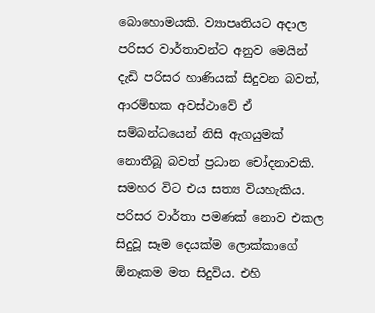බොහොමයකි. ව්‍යාපෘතියට අදාල පරිසර වාර්තාවන්ට අනුව මෙයින් දැඩි පරිසර හාණියක් සිදුවන බවත්, ආරම්භක අවස්ථාවේ ඒ සම්බන්ධයෙන් නිසි ඇගයුමක් නොතීබූ බවත් ප්‍රධාන චෝදනාවකි. සමහර විට එය සත්‍ය වියහැකිය. පරිසර වාර්තා පමණක් නොව එකල සිදුවූ සෑම දෙයක්ම ලොක්කාගේ ඕනෑකම මත සිදුවිය. එහි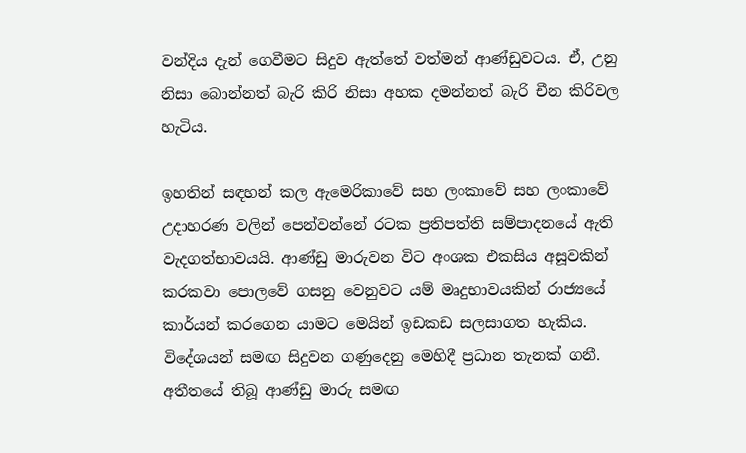වන්දිය දැන් ගෙවීමට සිදුව ඇත්තේ වත්මන් ආණ්ඩුවටය. ඒ, උනු නිසා බොන්නත් බැරි කිරි නිසා අහක දමන්නත් බැරි චීන කිරිවල හැටිය.

ඉහතින් සඳහන් කල ඇමෙරිකාවේ සහ ලංකාවේ සහ ලංකාවේ උදාහරණ වලින් පෙන්වන්නේ රටක ප්‍රතිපත්ති සම්පාදනයේ ඇති වැදගත්භාවයයි. ආණ්ඩු මාරුවන විට අංශක එකසිය අසූවකින් කරකවා පොලවේ ගසනු වෙනුවට යම් මෘදුභාවයකින් රාජ්‍යයේ කාර්යන් කරගෙන යාමට මෙයින් ඉඩකඩ සලසාගත හැකිය. විදේශයන් සමඟ සිදුවන ගණුදෙනු මෙහිදී ප්‍රධාන තැනක් ගනී. අතීතයේ තිබූ ආණ්ඩු මාරු සමඟ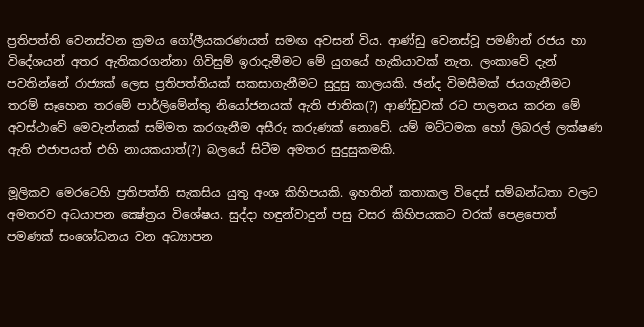ප්‍රතිපත්ති වෙනස්වන ක්‍රමය ගෝලීයකරණයත් සමඟ අවසන් විය. ආණ්ඩු වෙනස්වූ පමණින් රජය හා විදේශයන් අතර ඇතිකරගන්නා ගිවිසුම් ඉරාදැමීමට මේ යුගයේ හැකියාවක් නැත. ලංකාවේ දැන් පවතින්නේ රාජ්‍යක් ලෙස ප්‍රතිපත්තියක් සකසාගැනීමට සුදුසු කාලයකි. ඡන්ද විමසීමක් ජයගැනීමට තරම් සෑහෙන තරමේ පාර්ලිමේන්තු නියෝජනයක් ඇති ජාතික(?) ආණ්ඩුවක් රට පාලනය කරන මේ අවස්ථාවේ මෙවැන්නක් සම්මත කරගැනීම අසීරු කරුණක් නොවේ. යම් මට්ටමක හෝ ලිබරල් ලක්ෂණ ඇති එජාපයත් එහි නායකයාත්(?) බලයේ සිටීම අමතර සුදුසුකමකි.

මූලිකව මෙරටෙහි ප්‍රතිපත්ති සැකසිය යුතු අංශ කිහිපයකි. ඉහතින් කතාකල විදෙස් සම්බන්ධතා වලට අමතරව අධයාපන ක්‍ෂේත්‍රය විශේෂය. සුද්දා හඳුන්වාදුන් පසු වසර කිහිපයකට වරක් පෙළපොත් පමණක් සංශෝධනය වන අධ්‍යාපන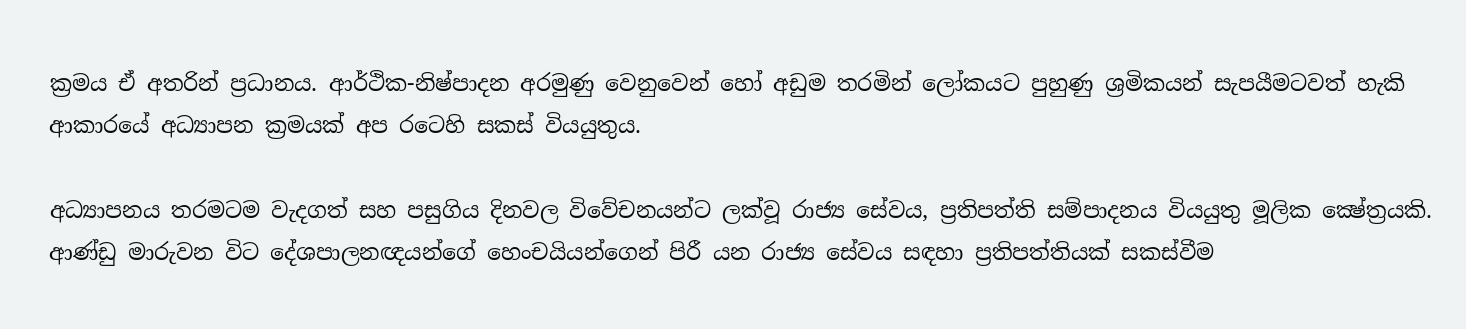ක්‍රමය ඒ අතරින් ප්‍රධානය. ආර්ථික-නිෂ්පාදන අරමුණු වෙනුවෙන් හෝ අඩුම තරමින් ලෝකයට පුහුණු ශ්‍රමිකයන් සැපයීමටවත් හැකි ආකාරයේ අධ්‍යාපන ක්‍රමයක් අප රටෙහි සකස් වියයුතුය.

අධ්‍යාපනය තරමටම වැදගත් සහ පසුගිය දිනවල විවේචනයන්ට ලක්වූ රාජ්‍ය සේවය, ප්‍රතිපත්ති සම්පාදනය වියයුතු මූලික ක්‍ෂේත්‍රයකි. ආණ්ඩු මාරුවන විට දේශපාලනඥයන්ගේ හෙංචයියන්ගෙන් පිරී යන රාජ්‍ය සේවය සඳහා ප්‍රතිපත්තියක් සකස්වීම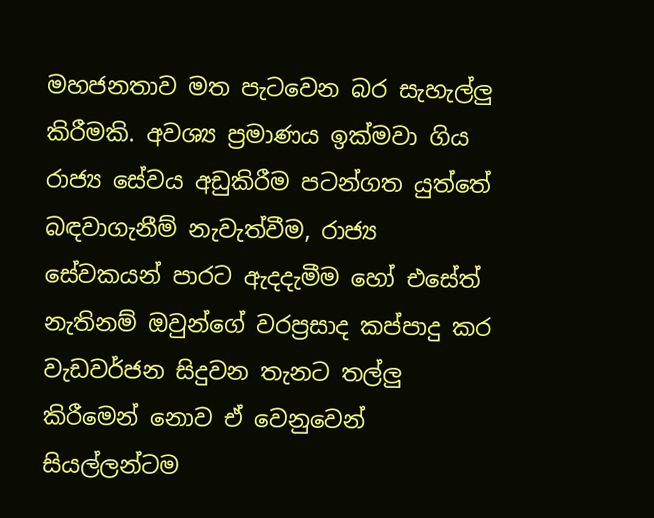මහජනතාව මත පැටවෙන බර සැහැල්ලු කිරීමකි. අවශ්‍ය ප්‍රමාණය ඉක්මවා ගිය රාජ්‍ය සේවය අඩුකිරීම පටන්ගත යුත්තේ බඳවාගැනීම් නැවැත්වීම, රාජ්‍ය සේවකයන් පාර‍ට ඇදදැමීම හෝ එසේත් නැතිනම් ඔවුන්ගේ වරප්‍රසාද කප්පාදු කර වැඩවර්ජන සිදුවන තැන‍ට තල්ලු කිරීමෙන් නොව ඒ වෙනුවෙන් සියල්ලන්‍ටම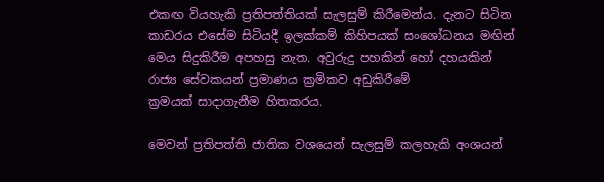එකඟ වියහැකි ප්‍රතිපත්තියක් සැලසුම් කිරීමෙන්ය. දැනට සිටින කාඩරය එසේම සිටියදී ඉලක්කම් කිහිපයක් සංශෝධනය මඟින් මෙය සිදුකිරීම අපහසු නැත. අවුරුදු පහකින් හෝ දහයකින් රාජ්‍ය සේවකයන් ප්‍රමාණය ක්‍රමිකව අඩුකිරීමේ ක්‍රමයක් ‍සාදාගැනීම හිතකරය.

මෙවන් ප්‍රතිපත්ති ජාතික වශයෙන් සැලසුම් කලහැකි අංශයන්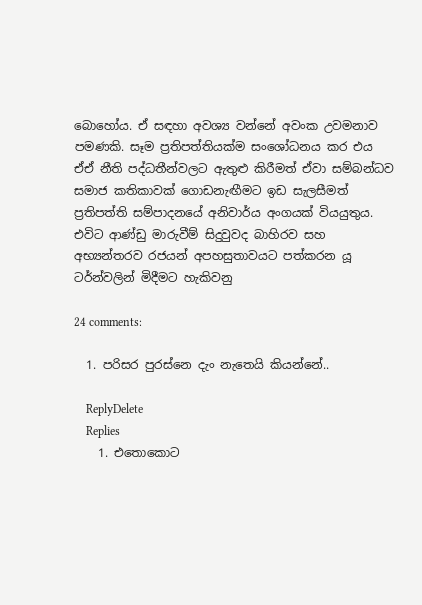බොහෝය. ඒ සඳහා අවශ්‍ය වන්නේ අවංක උවමනාව පමණකි. සෑම ප්‍රතිපත්තියක්ම සංශෝධනය කර එය ඒඒ නීති පද්ධතීන්වලට ඇතුළු කිරීමත් ඒවා සම්බන්ධව සමාජ කතිකාවක් ගොඩනැඟීමට ඉඩ සැලසීමත් ප්‍රතිපත්ති සම්පාදනයේ අනිවාර්ය අංගයක් වියයුතුය. එවිට ආණ්ඩු මාරුවීම් සිදුවුවද බාහිරව සහ අභ්‍යන්තරව රජයන් අපහසුතාවයට පත්කරන යූ ටර්න්වලින් මිදීමට හැකිවනු

24 comments:

  1. පරිසර පුරස්නෙ දැං නැතෙයි කියන්නේ..

    ReplyDelete
    Replies
    1. එතොකොට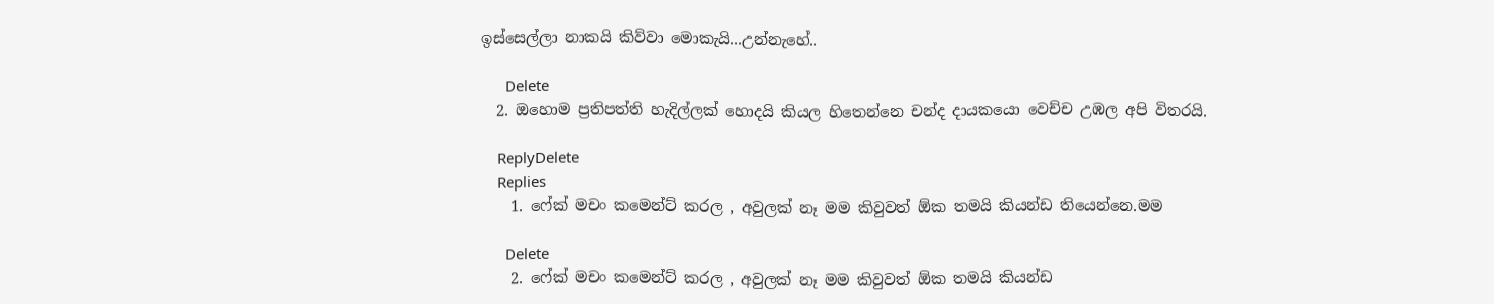ඉස්සෙල්ලා නාකයි කිව්වා මොකැයි...උන්නැහේ..

      Delete
  2. ඔහොම ප්‍රතිපත්ති හැදිල්ලක් හොදයි කියල හිතෙන්නෙ චන්ද දායකයො වෙච්ච උඹල අපි විතරයි.

    ReplyDelete
    Replies
    1. ෆේක් මචං කමෙන්ට් කරල , අවුලක් නෑ මම කිවුවත් ඕක තමයි කියන්ඩ තියෙන්නෙ.මම

      Delete
    2. ෆේක් මචං කමෙන්ට් කරල , අවුලක් නෑ මම කිවුවත් ඕක තමයි කියන්ඩ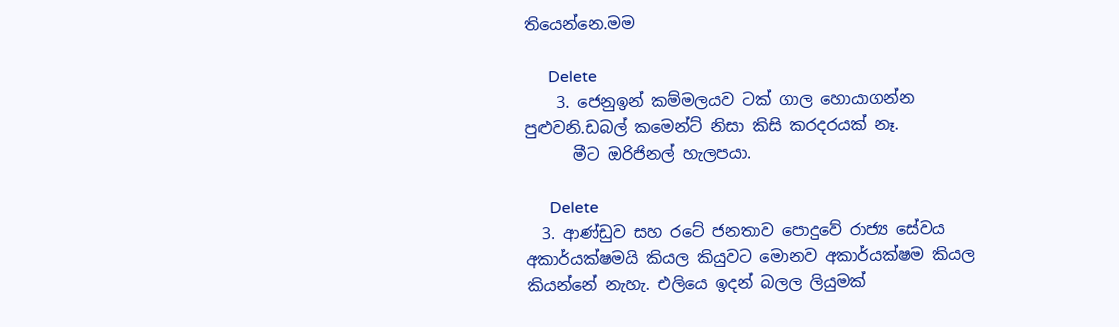තියෙන්නෙ.මම

      Delete
    3. ජෙනුඉන් කම්මලයව ටක් ගාල හොයාගන්න පුළුවනි.ඩබල් කමෙන්ට් නිසා කිසි කරදරයක් නෑ.
      මීට ඔරිජිනල් හැලපයා.

      Delete
  3. ආණ්ඩුව සහ රටේ ජනතාව පොදුවේ රාජ්‍ය සේවය අකාර්යක්ෂමයි කියල කියුවට මොනව අකාර්යක්ෂම කියල කියන්නේ නැහැ. එලියෙ ඉදන් බලල ලියුමක්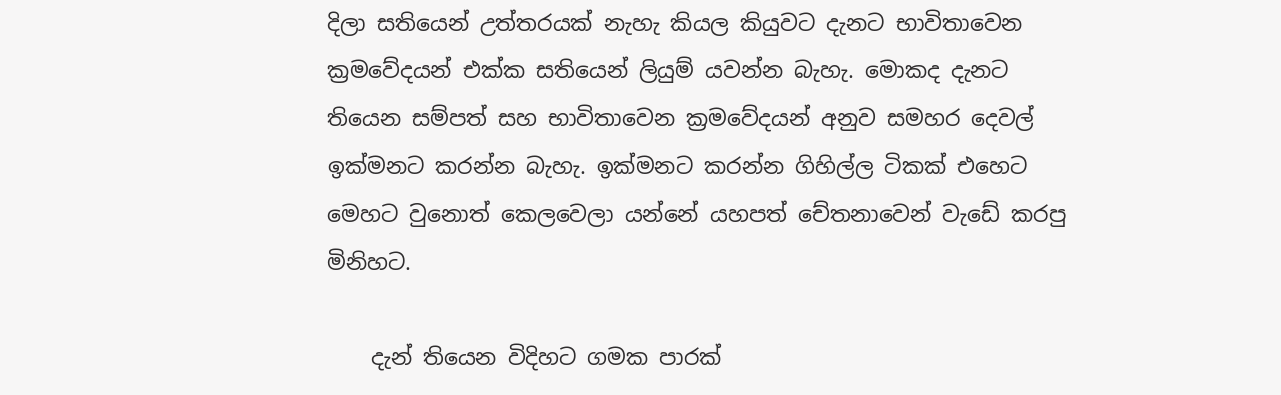දිලා සතියෙන් උත්තරයක් නැහැ කියල කියුවට දැනට භාවිතාවෙන ක්‍රමවේදයන් එක්ක සතියෙන් ලියුම් යවන්න බැහැ. මොකද දැනට තියෙන සම්පත් සහ භාවිතාවෙන ක්‍රමවේදයන් අනුව සමහර දෙවල් ඉක්මනට කරන්න බැහැ. ඉක්මනට කරන්න ගිහිල්ල ටිකක් එහෙට මෙහට වුනොත් කෙලවෙලා යන්නේ යහපත් චේතනාවෙන් වැඩේ කරපු මිනිහට.

    දැන් තියෙන විදිහට ගමක පාරක්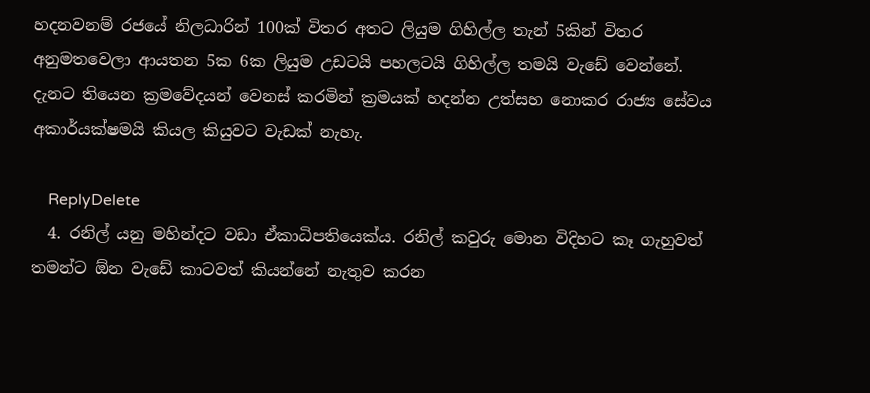හදනවනම් රජයේ නිලධාරින් 100ක් විතර අතට ලියුම ගිහිල්ල තැන් 5කින් විතර අනුමතවෙලා ආයතන 5ක 6ක ලියුම උඩටයි පහලටයි ගිහිල්ල තමයි වැඩේ වෙන්නේ. දැනට තියෙන ක්‍රමවේදයන් වෙනස් කරමින් ක්‍රමයක් හදන්න උත්සහ නොකර රාජ්‍ය සේවය අකාර්යක්ෂමයි කියල කියුවට වැඩක් නැහැ.

    ReplyDelete
  4. රනිල් යනු මහින්දට වඩා ඒකාධිපතියෙක්ය. රනිල් කවුරු මොන විදිහට කෑ ගැහුවත් තමන්ට ඕන වැඩේ කාටවත් කියන්නේ නැතුව කරන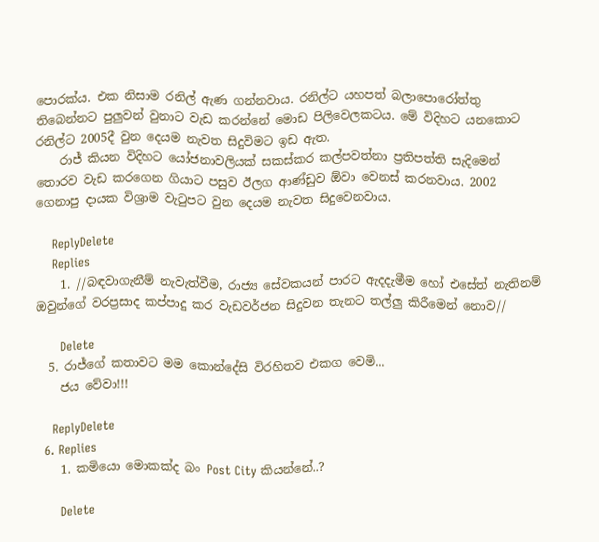පොරක්ය. එක නිසාම රනිල් ඇණ ගන්නවාය. රනිල්ට යහපත් බලාපොරෝත්තු තිබෙන්නට පුලුවන් වුනාට වැඩ කරන්නේ මොඩ පිලිවෙලකටය. මේ විදිහට යනකොට රනිල්ට 2005දී වුන දෙයම නැවත සිදුවිමට ඉඩ ඇත.
    රාජ් කියන විදිහට යෝජනාවලියක් සකස්කර කල්පවත්නා ප්‍රතිපත්ති සැදිමෙන් තොරව වැඩ කරගෙන ගියාට පසුව ඊලග ආණ්ඩුව ඕවා වෙනස් කරනවාය. 2002 ගෙනාපු දායක විශ්‍රාම වැටුපට වුන දෙයම නැවත සිදුවෙනවාය.

    ReplyDelete
    Replies
    1. //බඳවාගැනීම් නැවැත්වීම, රාජ්‍ය සේවකයන් පාර‍ට ඇදදැමීම හෝ එසේත් නැතිනම් ඔවුන්ගේ වරප්‍රසාද කප්පාදු කර වැඩවර්ජන සිදුවන තැන‍ට තල්ලු කිරීමෙන් නොව//

      Delete
  5. රාජ්ගේ කතාවට මම කොන්දේසි විරහිතව එකග වෙමි...
    ජය වේවා!!!

    ReplyDelete
  6. Replies
    1. කමියො මොකක්ද බං Post City කියන්නේ..?

      Delete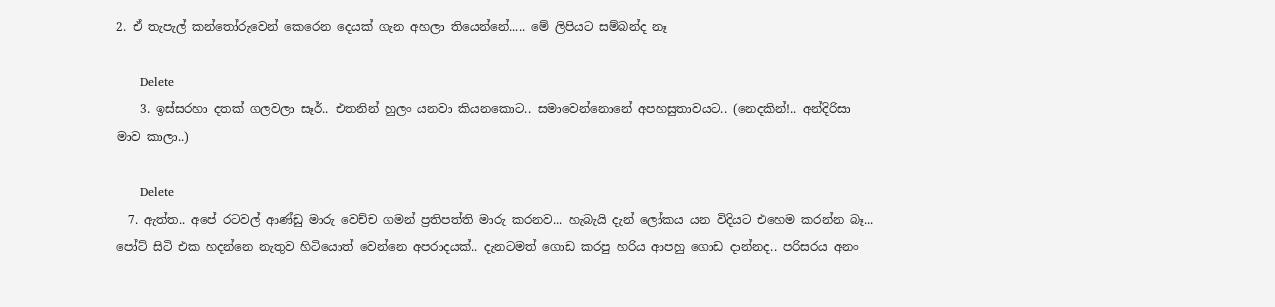2. ඒ තැපැල් කන්තෝරුවෙන් කෙරෙන දෙයක් ගැන අහලා තියෙන්නේ..... මේ ලිපියට සම්බන්ද නෑ

      Delete
    3. ඉස්සරහා දතක් ගලවලා සෑර්.. එතනින් හුලං යනවා කියනකොට.. සමාවෙන්නොනේ අපහසුතාවයට.. (නෙදකින්!.. අන්දිරිසා මාව කාලා..)

      Delete
  7. ඇත්ත.. අපේ රටවල් ආණ්ඩු මාරු වෙච්ච ගමන් ප්‍රතිපත්ති මාරු කරනව... හැබැයි දැන් ලෝකය යන විදියට එහෙම කරන්න බෑ... පෝට් සිටි එක හදන්නෙ නැතුව හිටියොත් වෙන්නෙ අපරාදයක්.. දැනටමත් ගොඩ කරපු හරිය ආපහු ගොඩ දාන්නද.. පරිසරය අනං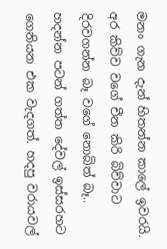මනං ගැන දැන් හිතන්න කාලේ ඉවරයි. අර කිව්ව වගේ චීන කිරි බිව්වාට දිරවගන්න බෑ වගේ නොබිත් බෑ.. හදන්න පටන් ගත්ත දේවල් ඉස්සරහට ගෙනියන එක වැදගත්. හදපු වරායවල්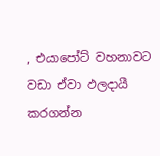, එයාපෝට් වහනාවට වඩා ඒවා ඵලදායී කරගන්න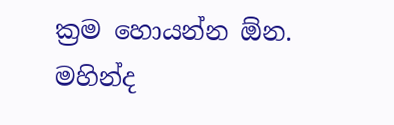ක්‍රම හොයන්න ඕන. මහින්ද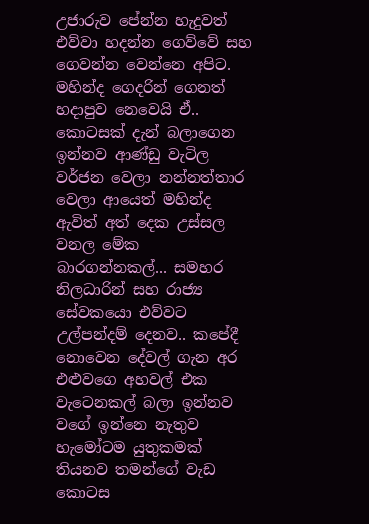උජාරුව පේන්න හැදුවත් එව්වා හදන්න ගෙව්වේ සහ ගෙවන්න වෙන්නෙ අපිට. මහින්ද ගෙදරින් ගෙනත් හදාපුව නෙවෙයි ඒ.. කොටසක් දැන් බලාගෙන ඉන්නව ආණ්ඩු වැටිල වර්ජන වෙලා නන්නත්තාර වෙලා ආයෙත් මහින්ද ඇවිත් අත් දෙක උස්සල වනල මේක බාරගන්නකල්... සමහර නිලධාරින් සහ රාජ්‍ය සේවකයො එව්වට උල්පන්දම් දෙනව.. කපේදී නොවෙන දේවල් ගැන අර එළුවගෙ අහවල් එක වැටෙනකල් බලා ඉන්නව වගේ ඉන්නෙ නැතුව හැමෝටම යුතුකමක් තියනව තමන්ගේ වැඩ කොටස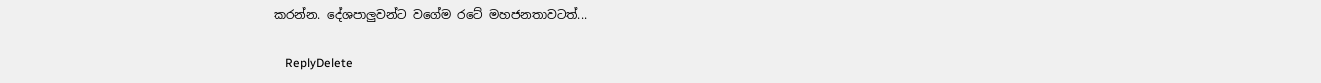කරන්න. දේශපාලුවන්ට වගේම රටේ මහජනතාවටත්...

    ReplyDelete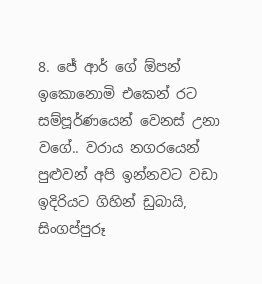8. ජේ ආර් ගේ ඕපන් ඉකොනොමි එකෙන් රට සම්පූර්ණයෙන් වෙනස් උනා වගේ.. වරාය නගරයෙන් පුළුවන් අපි ඉන්නවට වඩා ඉදිරියට ගිහින් ඩුබායි, සිංගප්පුරූ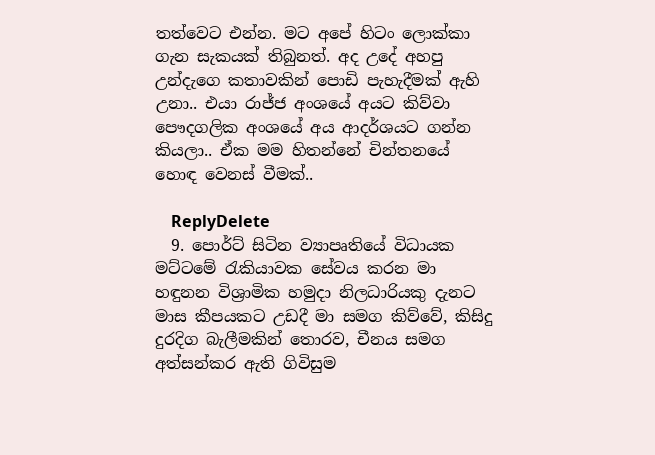තත්වෙට එන්න. මට අපේ හිටං ලොක්කා ගැන සැකයක් තිබුනත්. අද උදේ අහපු උන්දැගෙ කතාවකින් පොඩි පැහැදීමක් ඇහි උනා.. එයා රාජ්ජ අංශයේ අයට කිව්වා පෞදගලික අංශයේ අය ආදර්ශයට ගන්න කියලා.. ඒක මම හිතන්නේ චින්තනයේ හොඳ වෙනස් වීමක්..

    ReplyDelete
  9. පොර්ට් සිටින ව්‍යාපෘතියේ විධායක මට්ටමේ රැකියාවක සේවය කරන මා හඳුනන විශ්‍රාමික හමුදා නිලධාරියකු දැනට මාස කීපයකට උඩදී මා සමග කිව්වේ, කිසිදු දුරදිග බැලීමකින් තොරව, චීනය සමග අත්සන්කර ඇති ගිවිසුම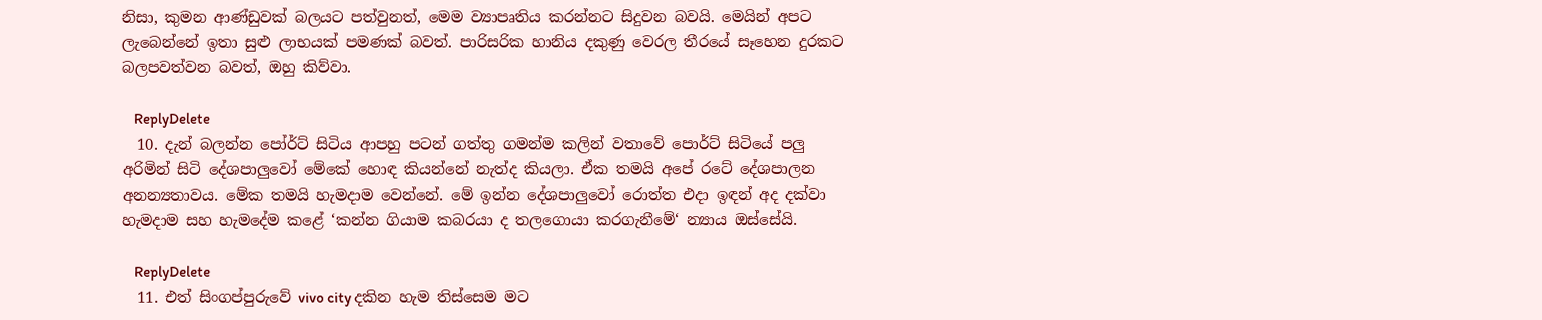නිසා, කුමන ආණ්ඩුවක් බලයට පත්වුනත්, මෙම ව්‍යාපෘතිය කරන්නට සිදුවන බවයි. මෙයින් අපට ලැබෙන්නේ ඉතා සුළු ලාභයක් පමණක් බවත්. පාරිසරික හානිය දකුණු වෙරල තීරයේ සෑහෙන දුරකට බලපවත්වන බවත්, ඔහු කිව්වා.

    ReplyDelete
  10. දැන් බලන්න පෝර්ට් සිටිය ආපහු පටන් ගත්තු ගමන්ම කලින් වතාවේ පොර්ට් සිටියේ පලු අරිමින් සිටි දේශපාලුවෝ මේකේ හොඳ කියන්නේ නැත්ද කියලා. ඒක තමයි අපේ රටේ දේශපාලන අනන්‍යතාවය. මේක තමයි හැමදාම වෙන්නේ. මේ ඉන්න දේශපාලුවෝ රොත්ත එදා ඉඳන් අද දක්වා හැමදාම සහ හැමදේම කළේ ‘කන්න ගියාම කබරයා ද තලගොයා කරගැනීමේ‘ න්‍යාය ඔස්සේයි.

    ReplyDelete
  11. එත් සිංගප්පුරුවේ vivo city දකින හැම තිස්සෙම මට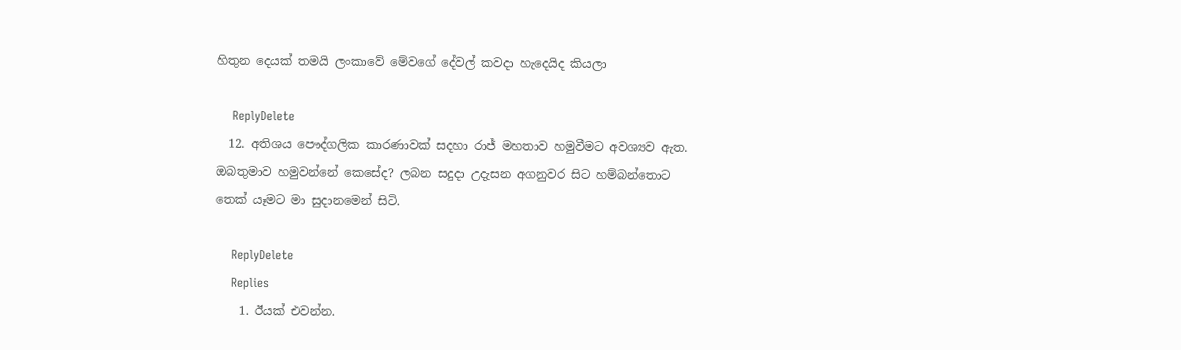හිතුන දෙයක් තමයි ලංකාවේ මේවගේ දේවල් කවදා හැදෙයිද කියලා

    ReplyDelete
  12. අතිශය පෞද්ගලික කාරණාවක් සදහා රාජ් මහතාව හමුවීමට අවශ්‍යව ඇත. ඔබතුමාව හමුවන්නේ කෙසේද? ලබන සදුදා උදැසන අගනුවර සිට හම්බන්තොට තෙක් යෑමට මා සුදානමෙන් සිටි.

    ReplyDelete
    Replies
    1. ඊයක් එවන්න.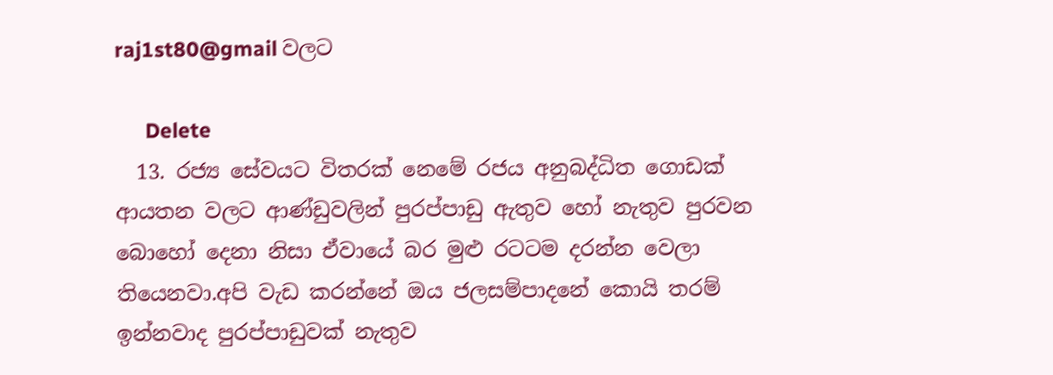raj1st80@gmail වලට

      Delete
  13. රජ්‍ය සේවයට විතරක් නෙමේ රජය අනුබද්ධිත ගොඩක් ආයතන වලට ආණ්ඩුවලින් පුරප්පාඩු ඇතුව හෝ නැතුව පුරවන බොහෝ දෙනා නිසා ඒවායේ බර මුළු රටටම දරන්න වෙලා තියෙනවා.අපි වැඩ කරන්නේ ඔය ජලසම්පාදනේ කොයි තරම් ඉන්නවාද පුරප්පාඩුවක් නැතුව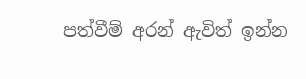පත්වීම් අරන් ඇවිත් ඉන්න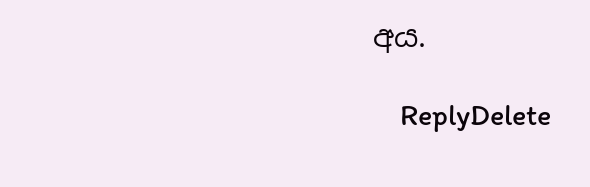අය.

    ReplyDelete